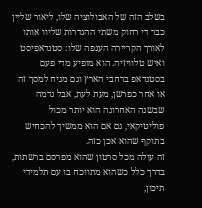בשלב הזה של האבולוציה שלו, ליאור שליין כבר די רחוק משתי ההגדרות שליוו אותו לאורך הקריירה הענפה שלו: סטנדאפיסט ואיש טלוויזיה. הוא מופיע מדי פעם בסטנדאפ ברחבי הארץ וגם מגיח למסך זה או אחר כפרשן, מעת לעת, אבל נדמה שבשנה האחרונה הוא יותר מכול פוליטיקאי, גם אם הוא ממשיך להכחיש בתוקף שהוא אכן כזה.
זה עולה מכל סרטון שהוא מפרסם ברשתות, בדרך כלל כשהוא מתווכח בו עם תלמידי תיכון,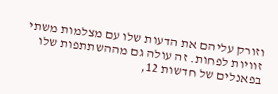וזורק עליהם את הדעות שלו עם מצלמות משתי זוויות לפחות. זה עולה גם מההשתתפות שלו בפאנלים של חדשות 12,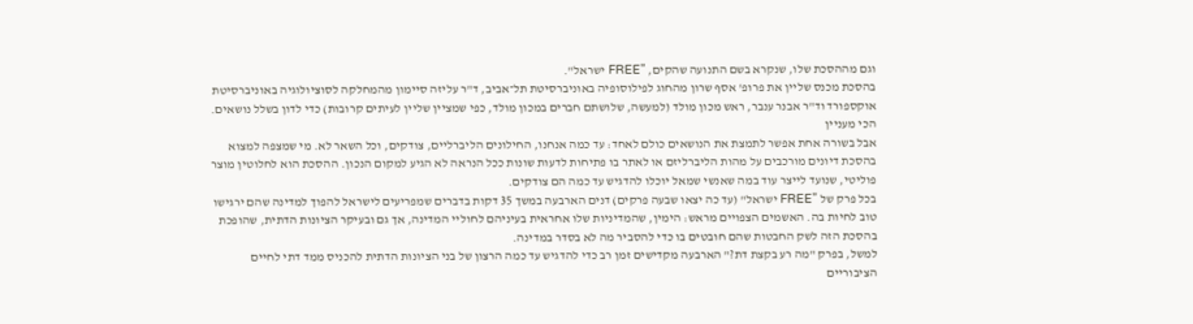וגם מההסכת שלו, שנקרא בשם התנועה שהקים, "FREE ישראל".
בהסכת מכנס שליין את פרופ' אסף שרון מהחוג לפילוסופיה באוניברסיטת תל־אביב, ד"ר עליזה סיימון מהמחלקה לסוציולוגיה באוניברסיטת אוקספורד וד"ר אבנר ענבר, ראש מכון מולד (למעשה, שלושתם חברים במכון מולד, כפי שמציין שליין לעיתים קרובות) כדי לדון בשלל נושאים.
הכי מעניין
אבל בשורה אחת אפשר לתמצת את הנושאים כולם לאחד: עד כמה אנחנו, החילונים הליברליים, צודקים, וכל השאר לא. מי שמצפה למצוא בהסכת דיונים מורכבים על מהות הליברליזם או לאתר בו פתיחות לדעות שונות ככל הנראה לא הגיע למקום הנכון. ההסכת הוא לחלוטין מוצר פוליטי, שנועד לייצר עוד במה שאנשי שמאל יוכלו להדגיש עד כמה הם צודקים.
בכל פרק של "FREE ישראל" (עד כה יצאו שבעה פרקים) דנים הארבעה במשך 35 דקות בדברים שמפריעים לישראל להפוך למדינה שהם ירגישו טוב לחיות בה. האשמים הצפויים מראש: הימין, שהמדיניות שלו אחראית בעיניהם לחוליי המדינה, אך גם ובעיקר הציונות הדתית, שהופכת בהסכת הזה לשק החבטות שהם חובטים בו כדי להסביר מה לא בסדר במדינה.
למשל, בפרק "מה רע בקצת דת?" הארבעה מקדישים זמן רב כדי להדגיש עד כמה הרצון של בני הציונות הדתית להכניס ממד דתי לחיים הציבוריים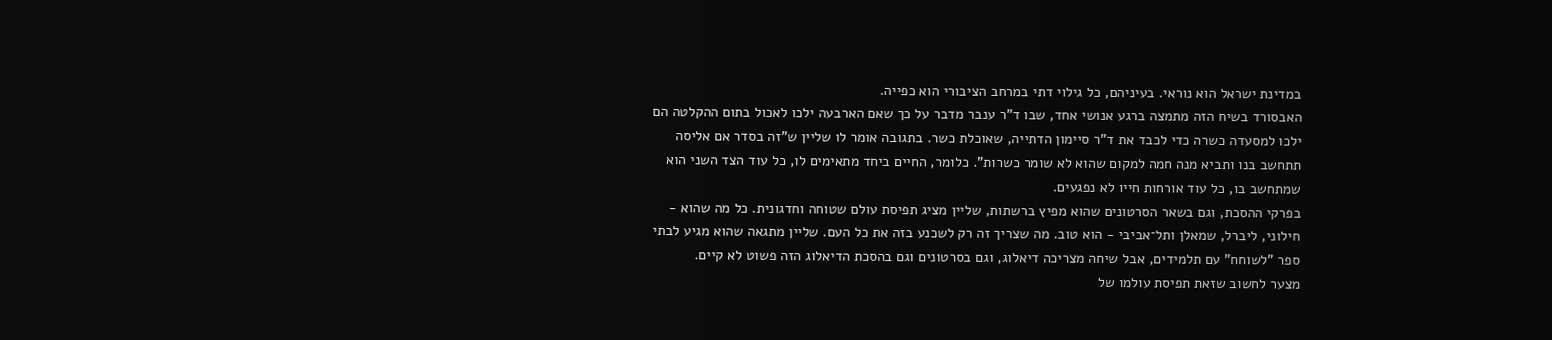במדינת ישראל הוא נוראי. בעיניהם, כל גילוי דתי במרחב הציבורי הוא כפייה.
האבסורד בשיח הזה מתמצה ברגע אנושי אחד, שבו ד"ר ענבר מדבר על כך שאם הארבעה ילכו לאכול בתום ההקלטה הם ילכו למסעדה כשרה כדי לכבד את ד"ר סיימון הדתייה, שאוכלת כשר. בתגובה אומר לו שליין ש"זה בסדר אם אליסה תתחשב בנו ותביא מנה חמה למקום שהוא לא שומר כשרות". כלומר, החיים ביחד מתאימים לו, כל עוד הצד השני הוא שמתחשב בו, כל עוד אורחות חייו לא נפגעים.
בפרקי ההסכת, וגם בשאר הסרטונים שהוא מפיץ ברשתות, שליין מציג תפיסת עולם שטוחה וחדגונית. כל מה שהוא - חילוני, ליברל, שמאלן ותל־אביבי - הוא טוב. מה שצריך זה רק לשכנע בזה את כל העם. שליין מתגאה שהוא מגיע לבתי ספר "לשוחח" עם תלמידים, אבל שיחה מצריכה דיאלוג, וגם בסרטונים וגם בהסכת הדיאלוג הזה פשוט לא קיים.
מצער לחשוב שזאת תפיסת עולמו של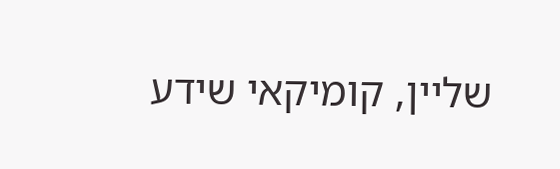שליין, קומיקאי שידע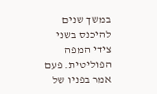במשך שנים להיכנס בשני צידי המפה הפוליטית. פעם אמר בפניו של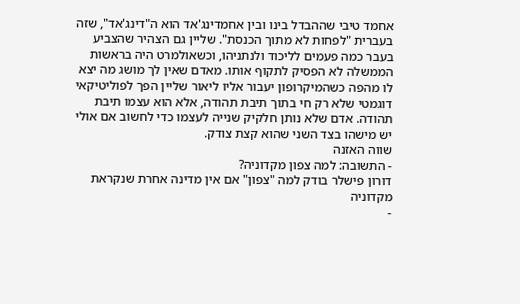אחמד טיבי שההבדל בינו ובין אחמדינג'אד הוא ה"דינג'אד", שזה בעברית "לפחות לא מתוך הכנסת". שליין גם הצהיר שהצביע בעבר כמה פעמים לליכוד ולנתניהו, וכשאולמרט היה בראשות הממשלה לא הפסיק לתקוף אותו. מאדם שאין לך מושג מה יצא לו מהפה כשהמיקרופון יעבור אליו ליאור שליין הפך לפוליטיקאי דוגמטי שלא רק חי בתוך תיבת תהודה, אלא הוא עצמו תיבת תהודה. אדם שלא נותן חלקיק שנייה לעצמו כדי לחשוב אם אולי יש מישהו בצד השני שהוא קצת צודק.
שווה האזנה
- התשובה: למה צפון מקדוניה?
דורון פישלר בודק למה "צפון" אם אין מדינה אחרת שנקראת מקדוניה
-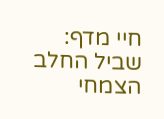חיי מדף: שביל החלב הצמחי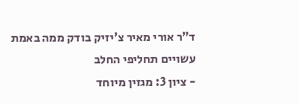ד"ר אורי מאיר צ'יזיק בודק ממה באמת עשויים תחליפי החלב
- ציון 3: מגזין מיוחד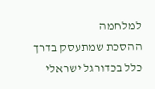למלחמה
ההסכת שמתעסק בדרך כלל בכדורגל ישראלי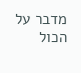מדבר על הכול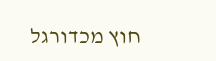חוץ מכדורגל